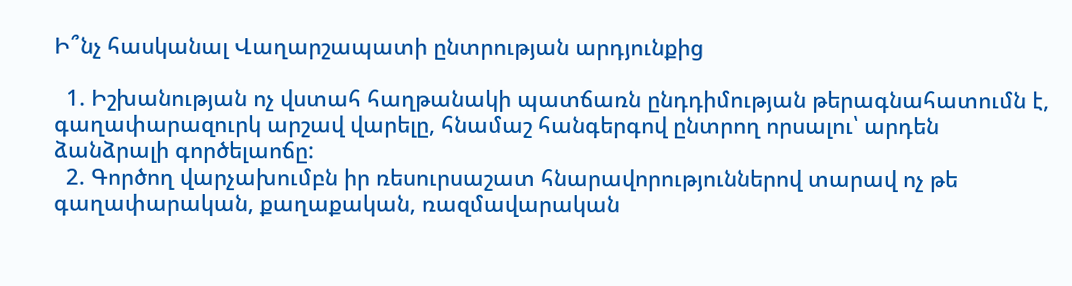Ի՞նչ հասկանալ Վաղարշապատի ընտրության արդյունքից

  1. Իշխանության ոչ վստահ հաղթանակի պատճառն ընդդիմության թերագնահատումն է, գաղափարազուրկ արշավ վարելը, հնամաշ հանգերգով ընտրող որսալու՝ արդեն ձանձրալի գործելաոճը:
  2. Գործող վարչախումբն իր ռեսուրսաշատ հնարավորություններով տարավ ոչ թե գաղափարական, քաղաքական, ռազմավարական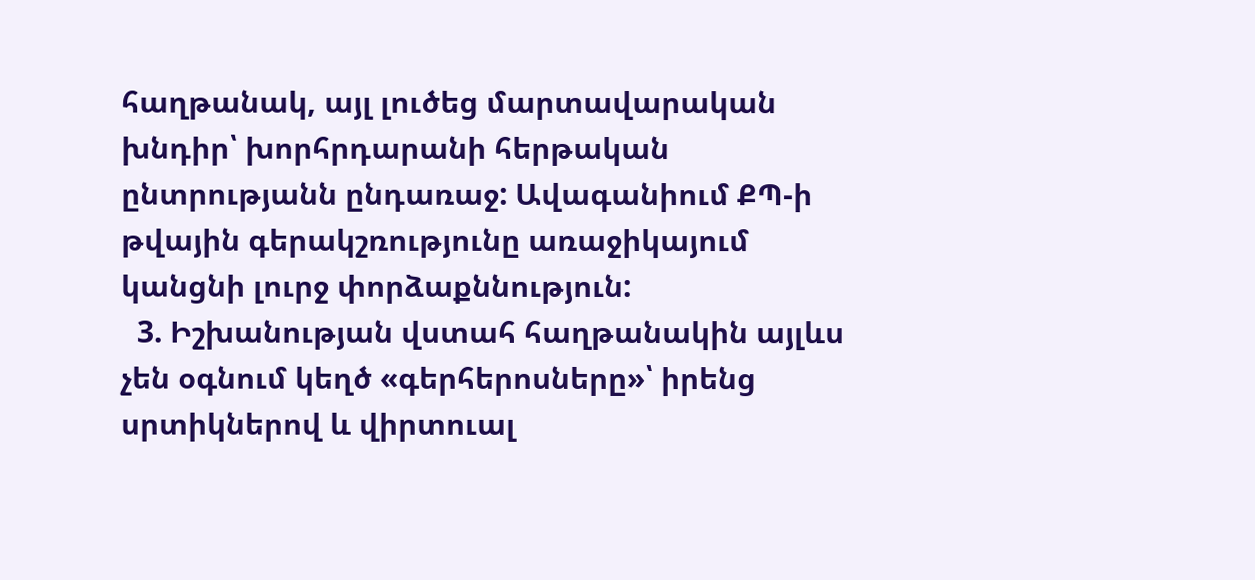հաղթանակ, այլ լուծեց մարտավարական խնդիր՝ խորհրդարանի հերթական ընտրությանն ընդառաջ: Ավագանիում ՔՊ-ի թվային գերակշռությունը առաջիկայում կանցնի լուրջ փորձաքննություն:
  3. Իշխանության վստահ հաղթանակին այլևս չեն օգնում կեղծ «գերհերոսները»՝ իրենց սրտիկներով և վիրտուալ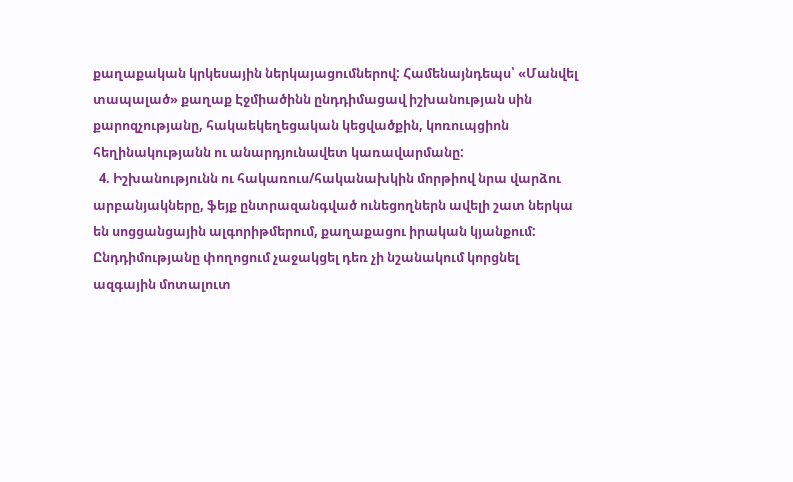քաղաքական կրկեսային ներկայացումներով: Համենայնդեպս՝ «Մանվել տապալած» քաղաք Էջմիածինն ընդդիմացավ իշխանության սին քարոզչությանը, հակաեկեղեցական կեցվածքին, կոռուպցիոն հեղինակությանն ու անարդյունավետ կառավարմանը:
  4. Իշխանությունն ու հակառուս/հականախկին մորթիով նրա վարձու արբանյակները, ֆեյք ընտրազանգված ունեցողներն ավելի շատ ներկա են սոցցանցային ալգորիթմերում, քաղաքացու իրական կյանքում: Ընդդիմությանը փողոցում չաջակցել դեռ չի նշանակում կորցնել ազգային մոտալուտ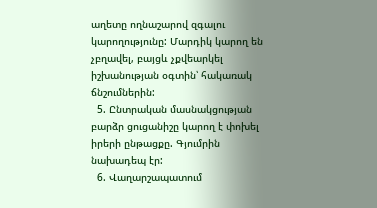աղետը ողնաշարով զգալու կարողությունը: Մարդիկ կարող են չբղավել, բայցև չքվեարկել իշխանության օգտին՝ հակառակ ճնշումներին:
  5. Ընտրական մասնակցության բարձր ցուցանիշը կարող է փոխել իրերի ընթացքը. Գյումրին նախադեպ էր:
  6. Վաղարշապատում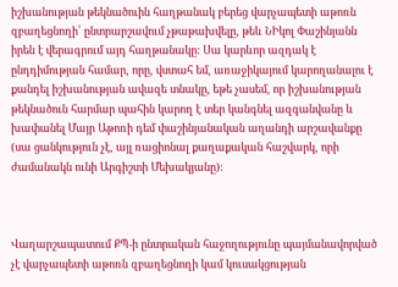իշխանության թեկնածուին հաղթանակ բերեց վարչապետի աթոռն զբաղեցնողի՝ ընտրարշավում չթաթախվելը, թեև ՆԻկոլ Փաշինյանն իրեն է վերագրում այդ հաղթանակը: Սա կարևոր ազդակ է ընդդիմության համար, որը, վստահ եմ, առաջիկայում կարողանալու է քանդել իշխանության ավազե տնակը, եթե չասեմ, որ իշխանության թեկնածուն հարմար պահին կարող է տեր կանգնել ազգանվանը և խափանել Մայր Աթոռի դեմ փաշինյանական աղանդի արշավանքը (սա ցանկություն չէ, այլ ռացիոնալ քաղաքական հաշվարկ, որի ժամանակն ունի Արգիշտի Մեխակյանը):



Վաղարշապատում ՔՊ-ի ընտրական հաջողությունը պայմանավորված չէ վարչապետի աթոռն զբաղեցնողի կամ կուսակցության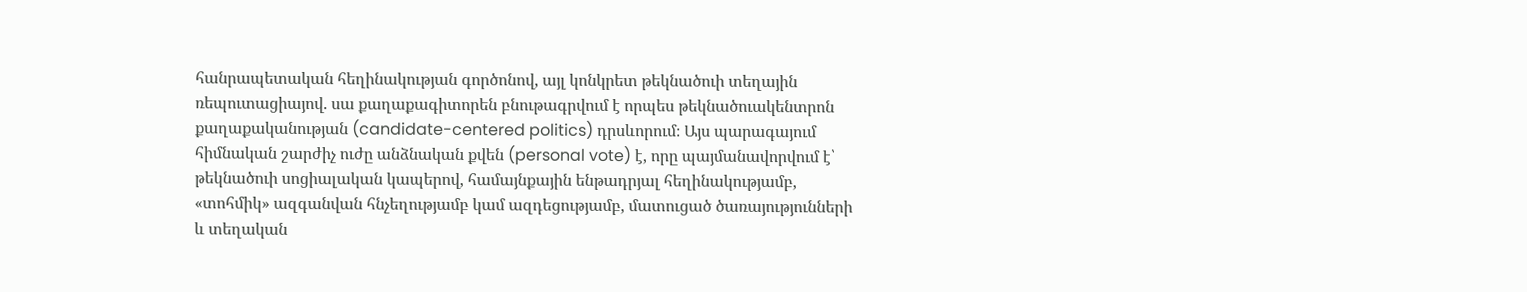հանրապետական հեղինակության գործոնով, այլ կոնկրետ թեկնածուի տեղային ռեպուտացիայով. սա քաղաքագիտորեն բնութագրվում է որպես թեկնածուակենտրոն քաղաքականության (candidate-centered politics) դրսևորում։ Այս պարագայում հիմնական շարժիչ ուժը անձնական քվեն (personal vote) է, որը պայմանավորվում է՝ թեկնածուի սոցիալական կապերով, համայնքային ենթադրյալ հեղինակությամբ, «տոհմիկ» ազգանվան հնչեղությամբ կամ ազդեցությամբ, մատուցած ծառայությունների և տեղական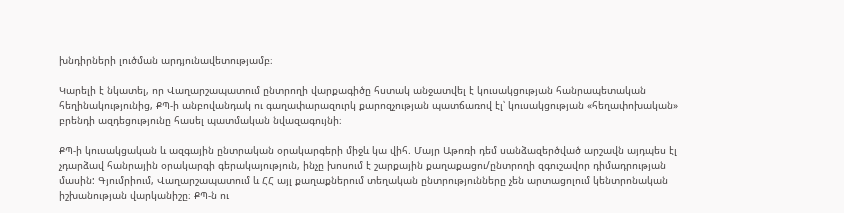խնդիրների լուծման արդյունավետությամբ։

Կարելի է նկատել, որ Վաղարշապատում ընտրողի վարքագիծը հստակ անջատվել է կուսակցության հանրապետական հեղինակությունից, ՔՊ-ի անբովանդակ ու գաղափարազուրկ քարոզչության պատճառով էլ՝ կուսակցության «հեղափոխական» բրենդի ազդեցությունը հասել պատմական նվազագույնի։

ՔՊ-ի կուսակցական և ազգային ընտրական օրակարգերի միջև կա վիհ. Մայր Աթոռի դեմ սանձազերծված արշավն այդպես էլ չդարձավ հանրային օրակարգի գերակայություն, ինչը խոսում է շարքային քաղաքացու/ընտրողի զգուշավոր դիմադրության մասին: Գյումրիում, Վաղարշապատում և ՀՀ այլ քաղաքներում տեղական ընտրությունները չեն արտացոլում կենտրոնական իշխանության վարկանիշը։ ՔՊ-ն ու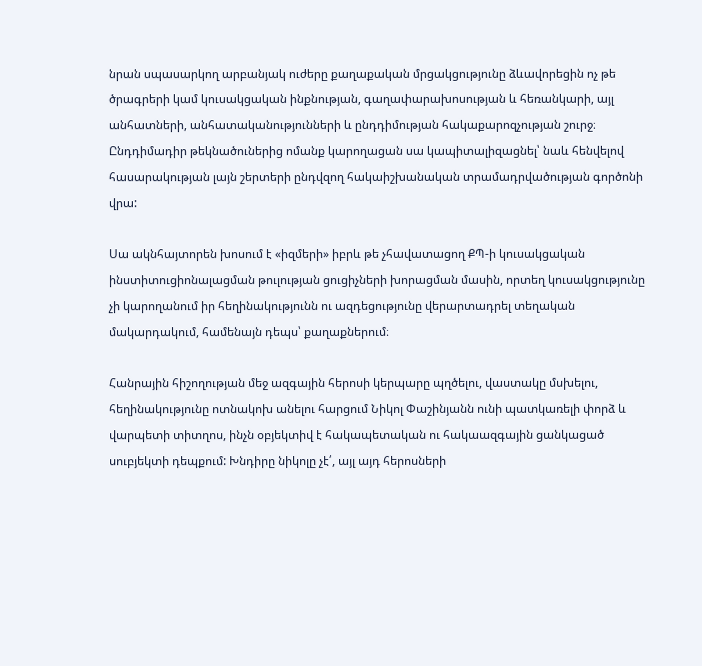նրան սպասարկող արբանյակ ուժերը քաղաքական մրցակցությունը ձևավորեցին ոչ թե ծրագրերի կամ կուսակցական ինքնության, գաղափարախոսության և հեռանկարի, այլ անհատների, անհատականությունների և ընդդիմության հակաքարոզչության շուրջ։ Ընդդիմադիր թեկնածուներից ոմանք կարողացան սա կապիտալիզացնել՝ նաև հենվելով հասարակության լայն շերտերի ընդվզող հակաիշխանական տրամադրվածության գործոնի վրա:

Սա ակնհայտորեն խոսում է «իզմերի» իբրև թե չհավատացող ՔՊ-ի կուսակցական ինստիտուցիոնալացման թուլության ցուցիչների խորացման մասին, որտեղ կուսակցությունը չի կարողանում իր հեղինակությունն ու ազդեցությունը վերարտադրել տեղական մակարդակում, համենայն դեպս՝ քաղաքներում։

Հանրային հիշողության մեջ ազգային հերոսի կերպարը պղծելու, վաստակը մսխելու, հեղինակությունը ոտնակոխ անելու հարցում Նիկոլ Փաշինյանն ունի պատկառելի փորձ և վարպետի տիտղոս, ինչն օբյեկտիվ է հակապետական ու հակաազգային ցանկացած սուբյեկտի դեպքում: Խնդիրը նիկոլը չէ՛, այլ այդ հերոսների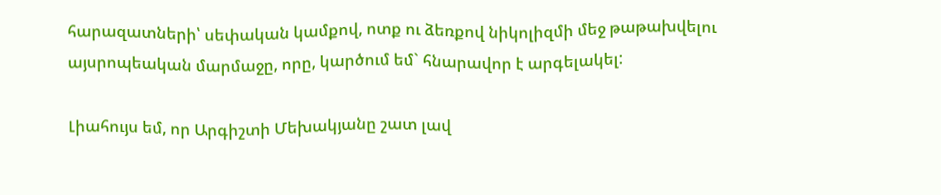հարազատների՝ սեփական կամքով, ոտք ու ձեռքով նիկոլիզմի մեջ թաթախվելու այսրոպեական մարմաջը, որը, կարծում եմ` հնարավոր է արգելակել:

Լիահույս եմ, որ Արգիշտի Մեխակյանը շատ լավ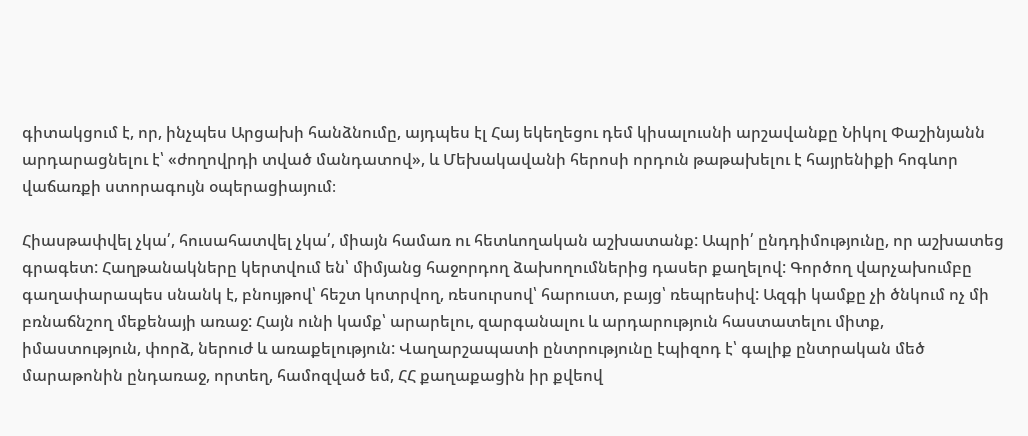գիտակցում է, որ, ինչպես Արցախի հանձնումը, այդպես էլ Հայ եկեղեցու դեմ կիսալուսնի արշավանքը Նիկոլ Փաշինյանն արդարացնելու է՝ «ժողովրդի տված մանդատով», և Մեխակավանի հերոսի որդուն թաթախելու է հայրենիքի հոգևոր վաճառքի ստորագույն օպերացիայում։

Հիասթափվել չկա՛, հուսահատվել չկա՛, միայն համառ ու հետևողական աշխատանք: Ապրի՛ ընդդիմությունը, որ աշխատեց գրագետ: Հաղթանակները կերտվում են՝ միմյանց հաջորդող ձախողումներից դասեր քաղելով: Գործող վարչախումբը գաղափարապես սնանկ է, բնույթով՝ հեշտ կոտրվող, ռեսուրսով՝ հարուստ, բայց՝ ռեպրեսիվ: Ազգի կամքը չի ծնկում ոչ մի բռնաճնշող մեքենայի առաջ: Հայն ունի կամք՝ արարելու, զարգանալու և արդարություն հաստատելու միտք, իմաստություն, փորձ, ներուժ և առաքելություն: Վաղարշապատի ընտրությունը էպիզոդ է՝ գալիք ընտրական մեծ մարաթոնին ընդառաջ, որտեղ, համոզված եմ, ՀՀ քաղաքացին իր քվեով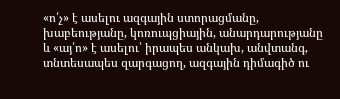«ո՛չ» է ասելու ազգային ստորացմանը, խաբեությանը, կոռուպցիային, անարդարությանը և «այ՛ո» է ասելու՝ իրապես անկախ, անվտանգ, տնտեսապես զարգացող, ազգային դիմագիծ ու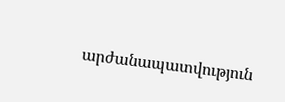արժանապատվություն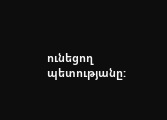ունեցող պետությանը: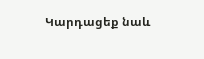Կարդացեք նաև